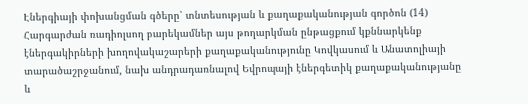Էներգիայի փոխանցման գծերը՝ տնտեսության և քաղաքականության գործոն (14)
Հարգարժան ռադիոլսող բարեկամներ այս թողարկման ընթացքում կքննարկենք էներգակիրների խողովակաշարերի քաղաքականությունը Կովկասում և Անատոլիայի տարածաշրջանում, նախ անդրադառնալով Եվրոպայի էներգետիկ քաղաքականությանը և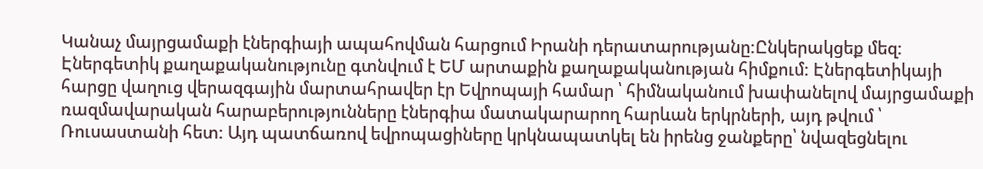Կանաչ մայրցամաքի էներգիայի ապահովման հարցում Իրանի դերատարությանը:Ընկերակցեք մեզ:
Էներգետիկ քաղաքականությունը գտնվում է ԵՄ արտաքին քաղաքականության հիմքում: Էներգետիկայի հարցը վաղուց վերազգային մարտահրավեր էր Եվրոպայի համար ՝ հիմնականում խափանելով մայրցամաքի ռազմավարական հարաբերությունները էներգիա մատակարարող հարևան երկրների, այդ թվում ՝ Ռուսաստանի հետ: Այդ պատճառով եվրոպացիները կրկնապատկել են իրենց ջանքերը՝ նվազեցնելու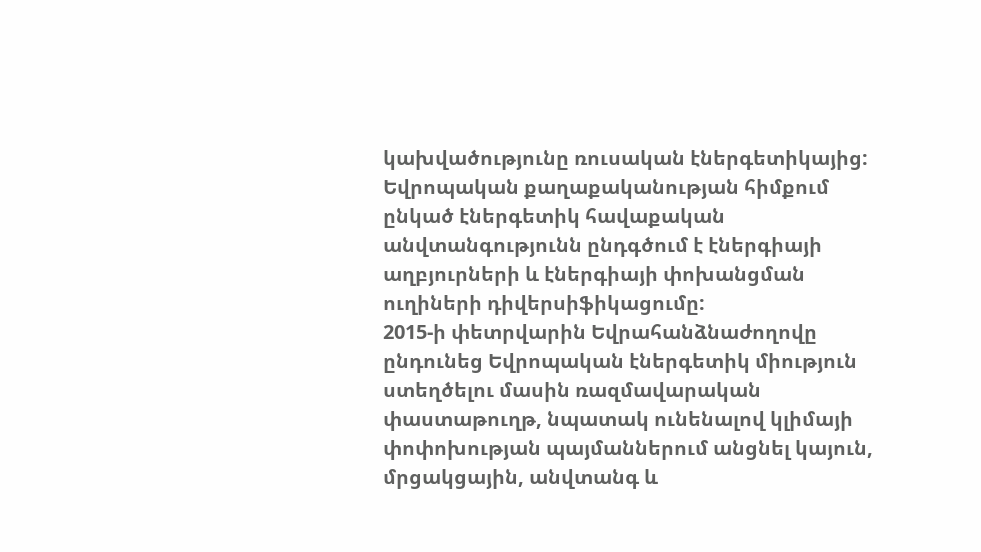կախվածությունը ռուսական էներգետիկայից: Եվրոպական քաղաքականության հիմքում ընկած էներգետիկ հավաքական անվտանգությունն ընդգծում է էներգիայի աղբյուրների և էներգիայի փոխանցման ուղիների դիվերսիֆիկացումը:
2015-ի փետրվարին Եվրահանձնաժողովը ընդունեց Եվրոպական էներգետիկ միություն ստեղծելու մասին ռազմավարական փաստաթուղթ, նպատակ ունենալով կլիմայի փոփոխության պայմաններում անցնել կայուն, մրցակցային, անվտանգ և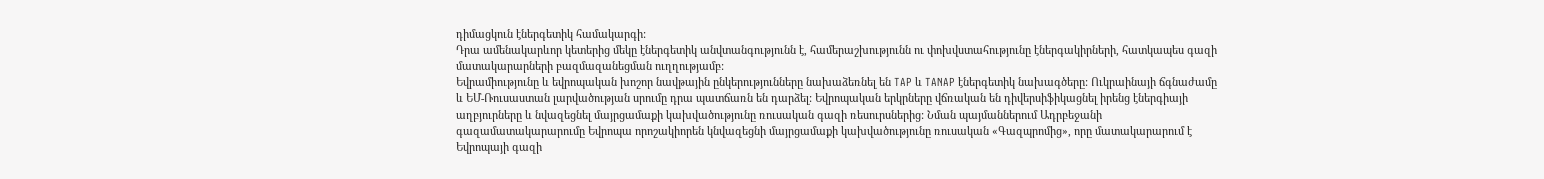դիմացկուն էներգետիկ համակարգի:
Դրա ամենակարևոր կետերից մեկը էներգետիկ անվտանգությունն է, համերաշխությունն ու փոխվստահությունը էներգակիրների, հատկապես գազի մատակարարների բազմազանեցման ուղղությամբ:
Եվրամիությունը և եվրոպական խոշոր նավթային ընկերությունները նախաձեռնել են TAP և TANAP էներգետիկ նախագծերը: Ուկրաինայի ճգնաժամը և ԵՄ-Ռուսաստան լարվածության սրումը դրա պատճառն են դարձել: Եվրոպական երկրները վճռական են դիվերսիֆիկացնել իրենց էներգիայի աղբյուրները և նվազեցնել մայրցամաքի կախվածությունը ռուսական գազի ռեսուրսներից: Նման պայմաններում Ադրբեջանի գազամատակարարումը Եվրոպա որոշակիորեն կնվազեցնի մայրցամաքի կախվածությունը ռուսական «Գազպրոմից», որը մատակարարում է Եվրոպայի գազի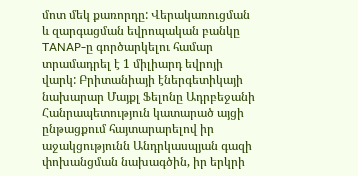մոտ մեկ քառորդը: Վերակառուցման և զարգացման եվրոպական բանկը TANAP-ը գործարկելու համար տրամադրել է 1 միլիարդ եվրոյի վարկ: Բրիտանիայի էներգետիկայի նախարար Մայքլ Ֆելոնը Ադրբեջանի Հանրապետություն կատարած այցի ընթացքում հայտարարելով իր աջակցությունն Անդրկասպյան գազի փոխանցման նախագծին, իր երկրի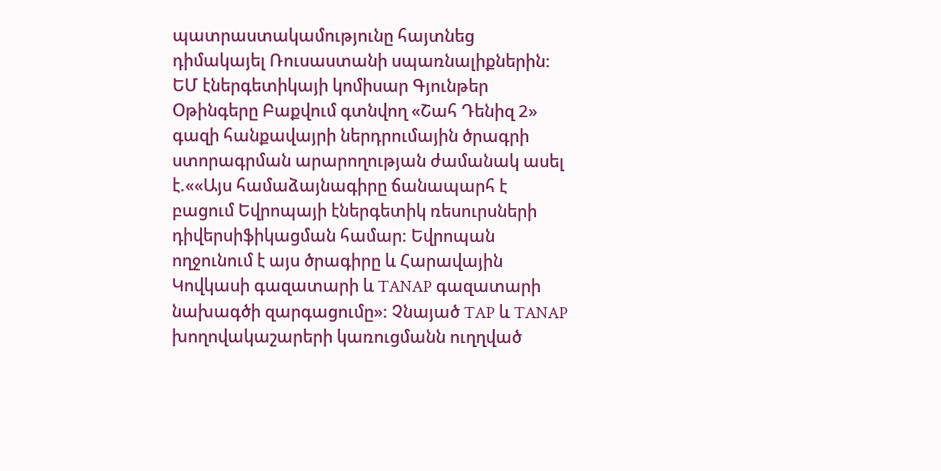պատրաստակամությունը հայտնեց դիմակայել Ռուսաստանի սպառնալիքներին: ԵՄ էներգետիկայի կոմիսար Գյունթեր Օթինգերը Բաքվում գտնվող «Շահ Դենիզ 2» գազի հանքավայրի ներդրումային ծրագրի ստորագրման արարողության ժամանակ ասել է.««Այս համաձայնագիրը ճանապարհ է բացում Եվրոպայի էներգետիկ ռեսուրսների դիվերսիֆիկացման համար: Եվրոպան ողջունում է այս ծրագիրը և Հարավային Կովկասի գազատարի և TANAP գազատարի նախագծի զարգացումը»: Չնայած TAP և TANAP խողովակաշարերի կառուցմանն ուղղված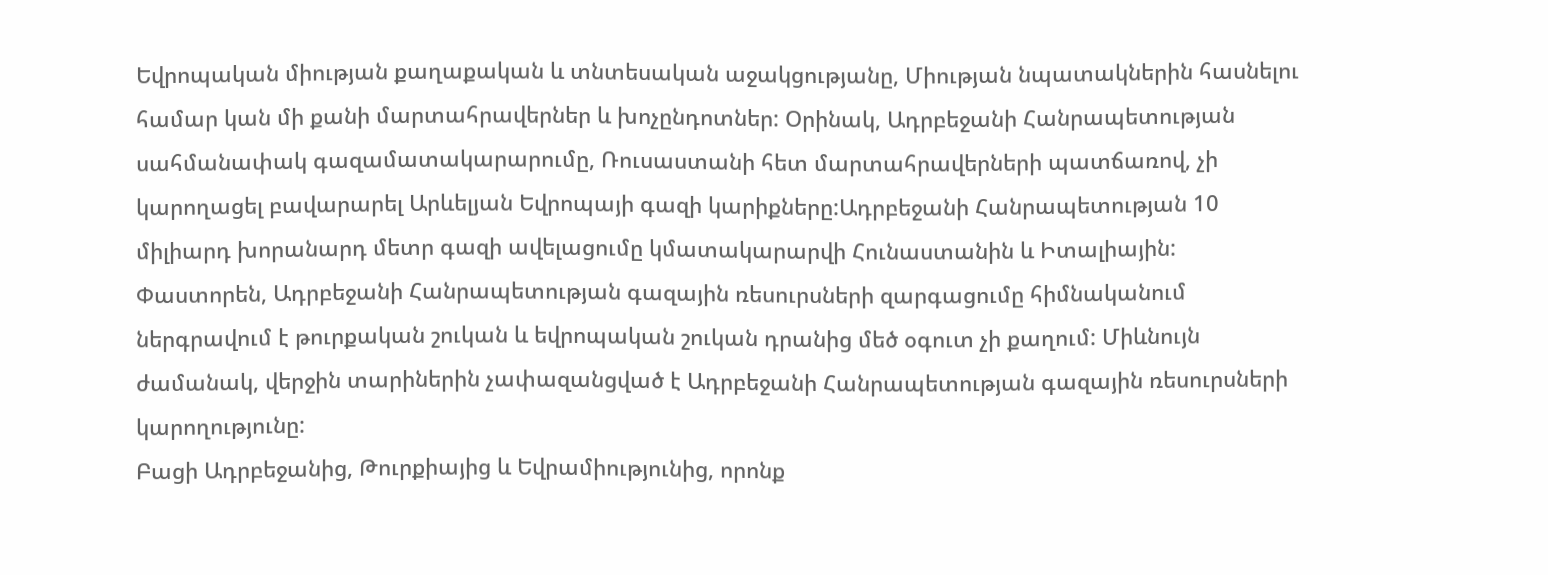Եվրոպական միության քաղաքական և տնտեսական աջակցությանը, Միության նպատակներին հասնելու համար կան մի քանի մարտահրավերներ և խոչընդոտներ: Օրինակ, Ադրբեջանի Հանրապետության սահմանափակ գազամատակարարումը, Ռուսաստանի հետ մարտահրավերների պատճառով, չի կարողացել բավարարել Արևելյան Եվրոպայի գազի կարիքները:Ադրբեջանի Հանրապետության 10 միլիարդ խորանարդ մետր գազի ավելացումը կմատակարարվի Հունաստանին և Իտալիային: Փաստորեն, Ադրբեջանի Հանրապետության գազային ռեսուրսների զարգացումը հիմնականում ներգրավում է թուրքական շուկան և եվրոպական շուկան դրանից մեծ օգուտ չի քաղում: Միևնույն ժամանակ, վերջին տարիներին չափազանցված է Ադրբեջանի Հանրապետության գազային ռեսուրսների կարողությունը:
Բացի Ադրբեջանից, Թուրքիայից և Եվրամիությունից, որոնք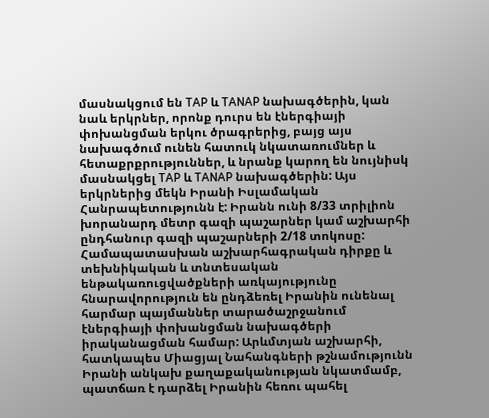մասնակցում են TAP և TANAP նախագծերին, կան նաև երկրներ, որոնք դուրս են էներգիայի փոխանցման երկու ծրագրերից, բայց այս նախագծում ունեն հատուկ նկատառումներ և հետաքրքրություններ, և նրանք կարող են նույնիսկ մասնակցել TAP և TANAP նախագծերին: Այս երկրներից մեկն Իրանի Իսլամական Հանրապետությունն է: Իրանն ունի 8/33 տրիլիոն խորանարդ մետր գազի պաշարներ կամ աշխարհի ընդհանուր գազի պաշարների 2/18 տոկոսը: Համապատասխան աշխարհագրական դիրքը և տեխնիկական և տնտեսական ենթակառուցվածքների առկայությունը հնարավորություն են ընդձեռել Իրանին ունենալ հարմար պայմաններ տարածաշրջանում էներգիայի փոխանցման նախագծերի իրականացման համար: Արևմտյան աշխարհի, հատկապես Միացյալ Նահանգների թշնամությունն Իրանի անկախ քաղաքականության նկատմամբ, պատճառ է դարձել Իրանին հեռու պահել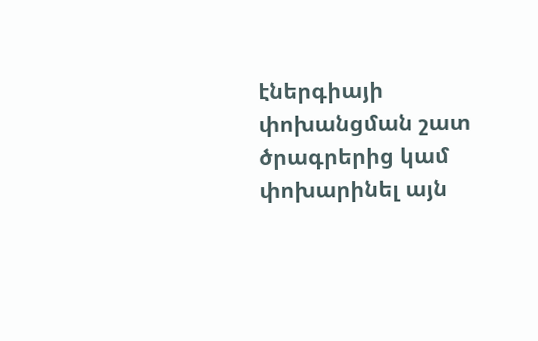էներգիայի փոխանցման շատ ծրագրերից կամ փոխարինել այն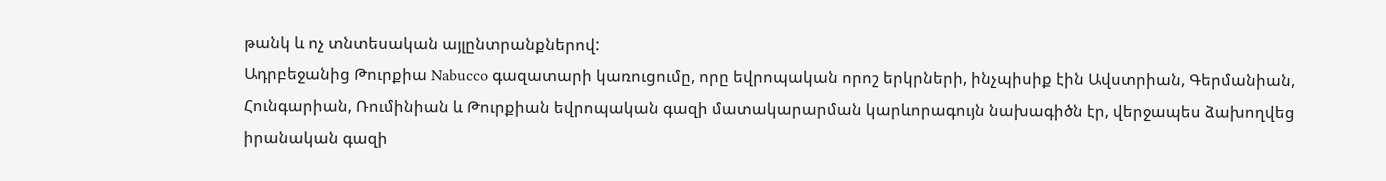թանկ և ոչ տնտեսական այլընտրանքներով:
Ադրբեջանից Թուրքիա Nabucco գազատարի կառուցումը, որը եվրոպական որոշ երկրների, ինչպիսիք էին Ավստրիան, Գերմանիան, Հունգարիան, Ռումինիան և Թուրքիան եվրոպական գազի մատակարարման կարևորագույն նախագիծն էր, վերջապես ձախողվեց իրանական գազի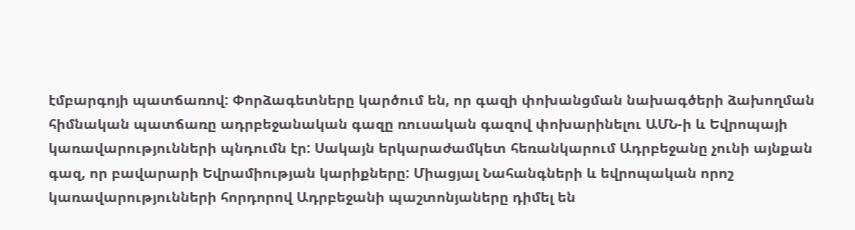էմբարգոյի պատճառով: Փորձագետները կարծում են, որ գազի փոխանցման նախագծերի ձախողման հիմնական պատճառը ադրբեջանական գազը ռուսական գազով փոխարինելու ԱՄՆ-ի և Եվրոպայի կառավարությունների պնդումն էր: Սակայն երկարաժամկետ հեռանկարում Ադրբեջանը չունի այնքան գազ, որ բավարարի Եվրամիության կարիքները: Միացյալ Նահանգների և եվրոպական որոշ կառավարությունների հորդորով Ադրբեջանի պաշտոնյաները դիմել են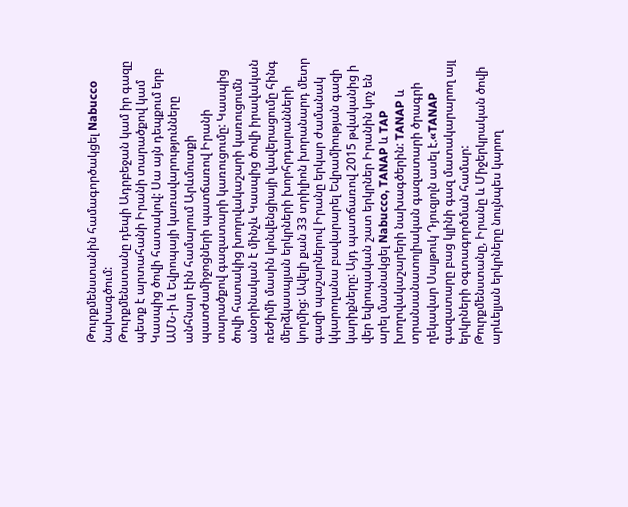Թուրքմենստանին համագործակցել Nabucco նախագծում:
Թուրքմենստանը դեպի Ադրբեջան կամ իր գազը պետք է արտահանի Իրանի տարածքով կամ Կասպից ծովի հատակով: Սա այն դեպքում երբ ԱՄՆ-ի և Եվրոպայի կառավարությունները անհնար էին համարում Արևմուտքի պատժամիջոցների պատճառով Իրանի տարածքով գազատարի կառուցումը: Կասպից ծովի հատակից խողովակաշարի կառուցումն անօրինական է մինչև Կասպից ծովի իրավական ռեժիմի մասին կոնվենցիայի վավերացումը հինգ մերձկասպյան երկրների խորհրդարանների կողմից: Ավելի քան 33 տրիլիոն խորանարդ մետր գազի պաշարներով Իրանը երկար ժամանակ կկարողանա բավարարել Եվրամիության գազի կարիքները: Այդ պատճառով 2015 թվականից ի վեր եվրոպական շատ երկրներ Իրանին կոչ են արել մասնակցել Nabucco, TANAP և TAP խողովակաշարերի նախագծերին: TANAP և տրանսանատոլիական գազատարի ծրագրի ղեկավար Սալթուկ Դյուզյոլն ասել է.«TANAP գազատարը բաց կլինի գազ մատակարարող այլ երկրների օգտագործման համար: Թուրքմենստանը, Իրանը և Միջերկրական ծովի արևելյան երկրները նույնպես կարող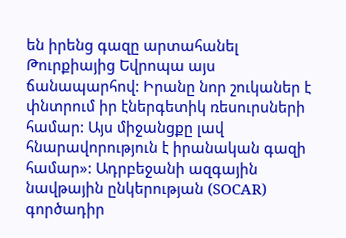են իրենց գազը արտահանել Թուրքիայից Եվրոպա այս ճանապարհով: Իրանը նոր շուկաներ է փնտրում իր էներգետիկ ռեսուրսների համար: Այս միջանցքը լավ հնարավորություն է իրանական գազի համար»: Ադրբեջանի ազգային նավթային ընկերության (SOCAR) գործադիր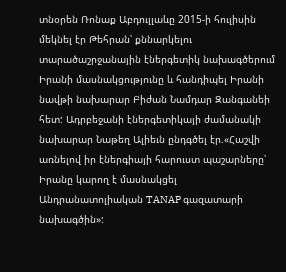տնօրեն Ռոնաք Աբդուլլաևը 2015-ի հուլիսին մեկնել էր Թեհրան՝ քննարկելու տարածաշրջանային էներգետիկ նախագծերում Իրանի մասնակցությունը և հանդիպել Իրանի նավթի նախարար Բիժան Նամդար Զանգանեի հետ: Ադրբեջանի էներգետիկայի ժամանակի նախարար Նաթեղ Ալիեւն ընդգծել էր.«Հաշվի առնելով իր էներգիայի հարուստ պաշարները՝ Իրանը կարող է մասնակցել Անդրանատոլիական TANAP գազատարի նախագծին»: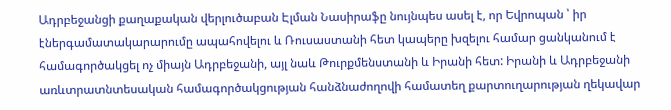Ադրբեջանցի քաղաքական վերլուծաբան Էլման Նասիրաֆը նույնպես ասել է, որ Եվրոպան ՝ իր էներգամատակարարումը ապահովելու և Ռուսաստանի հետ կապերը խզելու համար ցանկանում է համագործակցել ոչ միայն Ադրբեջանի, այլ նաև Թուրքմենստանի և Իրանի հետ: Իրանի և Ադրբեջանի առևտրատնտեսական համագործակցության հանձնաժողովի համատեղ քարտուղարության ղեկավար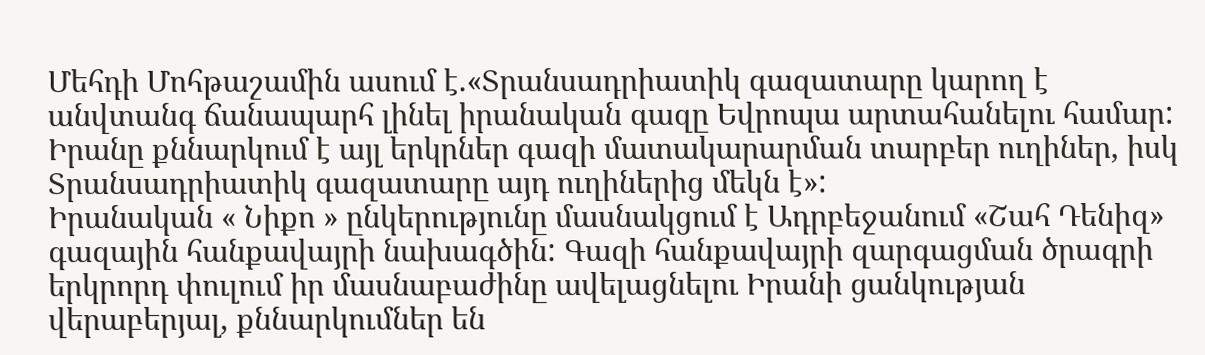Մեհդի Մոհթաշամին ասում է.«Տրանսադրիատիկ գազատարը կարող է անվտանգ ճանապարհ լինել իրանական գազը Եվրոպա արտահանելու համար: Իրանը քննարկում է այլ երկրներ գազի մատակարարման տարբեր ուղիներ, իսկ Տրանսադրիատիկ գազատարը այդ ուղիներից մեկն է»:
Իրանական « Նիքո » ընկերությունը մասնակցում է Ադրբեջանում «Շահ Դենիզ» գազային հանքավայրի նախագծին: Գազի հանքավայրի զարգացման ծրագրի երկրորդ փուլում իր մասնաբաժինը ավելացնելու Իրանի ցանկության վերաբերյալ, քննարկումներ են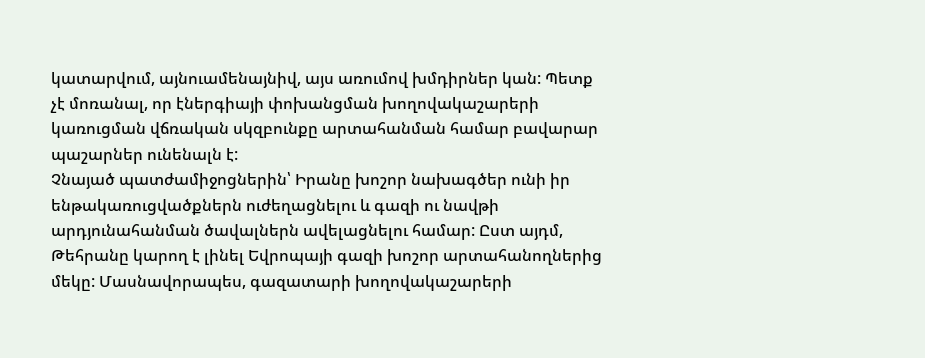կատարվում, այնուամենայնիվ, այս առումով խմդիրներ կան: Պետք չէ մոռանալ, որ էներգիայի փոխանցման խողովակաշարերի կառուցման վճռական սկզբունքը արտահանման համար բավարար պաշարներ ունենալն է:
Չնայած պատժամիջոցներին՝ Իրանը խոշոր նախագծեր ունի իր ենթակառուցվածքներն ուժեղացնելու և գազի ու նավթի արդյունահանման ծավալներն ավելացնելու համար: Ըստ այդմ, Թեհրանը կարող է լինել Եվրոպայի գազի խոշոր արտահանողներից մեկը: Մասնավորապես, գազատարի խողովակաշարերի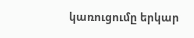կառուցումը երկար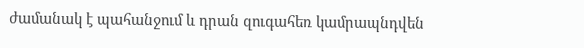ժամանակ է պահանջում և դրան զուգահեռ կամրապնդվեն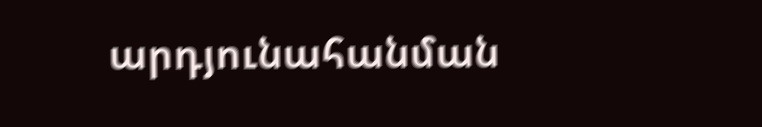արդյունահանման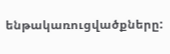ենթակառուցվածքները: